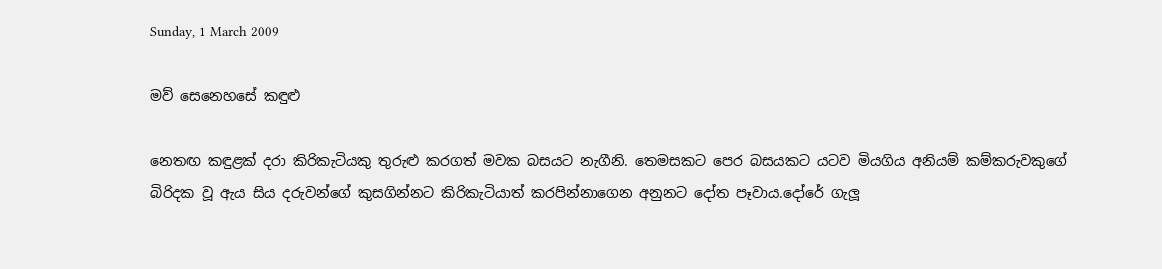Sunday, 1 March 2009

මව් සෙනෙහසේ කඳුළු

නෙතඟ කඳුළක් දරා කිරිකැටියකු තුරුළු කරගත් මවක බසයට නැගීනි. තෙමසකට පෙර බසයකට යටව මියගිය අනියම් කම්කරුවකුගේ බිරිදක වූ ඇය සිය දරුවන්ගේ කුසගින්නට කිරිකැටියාත් කරපින්නාගෙන අනුනට දෝත පෑවාය.දෝරේ ගැලූ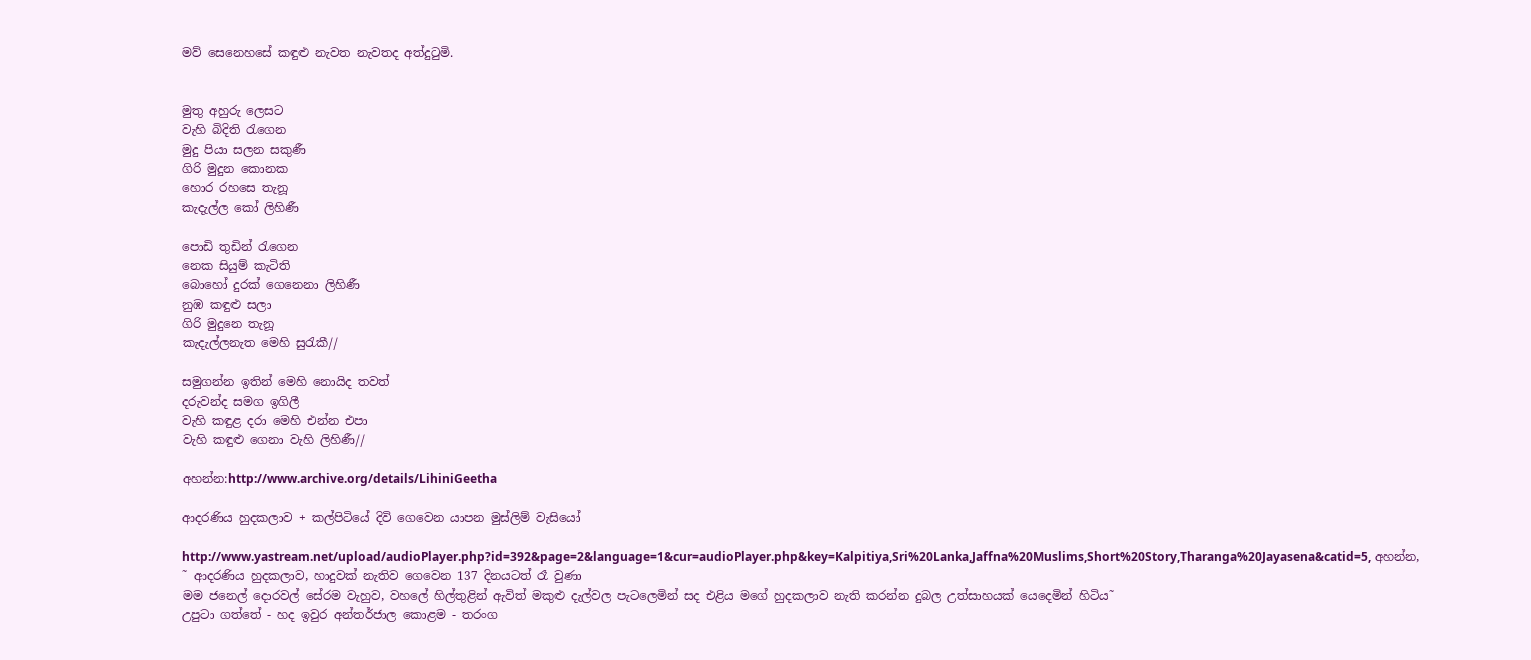මව් සෙනෙහසේ කඳුළු නැවත නැවතද අත්දුටුමි.


මුතු අහුරු ලෙසට
වැහි බිදිති රැගෙන
මුදු පියා සලන සකුණී
ගිරි මුදුන කොනක
හොර රහසෙ තැනූ
කැදැල්ල කෝ ලිහිණී

පොඩි තුඩින් රැගෙන
නෙක සියුම් කැටිති
බොහෝ දුරක් ගෙනෙනා ලිහිණී
නුඹ කඳුළු සලා
ගිරි මුදුනෙ තැනූ
කැදැල්ලනැත මෙහි සුරැකී//

සමුගන්න ඉතින් මෙහි නොයිද තවත්
දරුවන්ද සමග ඉගිලී
වැහි කඳුළ දරා මෙහි එන්න එපා
වැහි කඳුළු ගෙනා වැහි ලිහිණී//

අහන්න:http://www.archive.org/details/LihiniGeetha

ආදරණිය හුදකලාව + කල්පිටියේ දිවි ගෙවෙන යාපන මුස්ලිම් වැසියෝ

http://www.yastream.net/upload/audioPlayer.php?id=392&page=2&language=1&cur=audioPlayer.php&key=Kalpitiya,Sri%20Lanka,Jaffna%20Muslims,Short%20Story,Tharanga%20Jayasena&catid=5, අහන්න,
˜ ආදරණිය හුදකලාව, හාදුවක් නැතිව ගෙවෙන 137 දිනයටත් රෑ වුණා
මම ජනෙල් දොරවල් සේරම වැහුව, වහලේ හිල්තුළින් ඇවිත් මකුළු දැල්වල පැටලෙමින් සද එළිය මගේ හුදකලාව නැති කරන්න දුබල උත්සාහයක් යෙදෙමින් හිටිය˜
උපුටා ගත්තේ - හද ඉවුර අන්තර්ජාල කොළම - තරංග ‍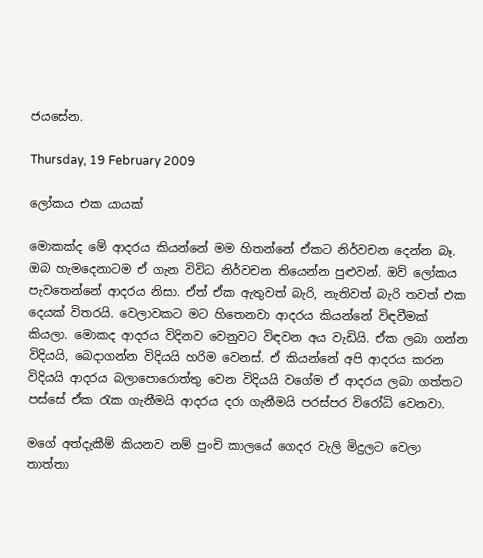ජයසේන.

Thursday, 19 February 2009

ලෝකය එක යායක්

මොකක්ද මේ ආදරය කියන්නේ මම හිතන්නේ ඒකට නිර්වචන දෙන්න බෑ. ඔබ හැමදෙනාටම ඒ ගැන විවිධ නිර්වචන තියෙන්න පුළුවන්. ඔව් ලෝකය පැවතෙන්නේ ආදරය නිසා. ඒත් ඒක ඇතුවත් බැරි, නැතිවත් බැරි තවත් එක දෙයක් විතරයි. වෙලාවකට මට හිතෙනවා ආදරය කියන්නේ විඳවීමක් කියලා. මොකද ආදරය විදිනව වෙනුවට විඳවන අය වැඩියි. ඒක ලබා ගන්න විදියයි, බෙදාගන්න විදියයි හරිම වෙනස්. ඒ කියන්නේ අපි ආදරය කරන විදියයි ආදරය බලාපොරොත්තු වෙන විදියයි වගේම ඒ ආදරය ලබා ගත්තට පස්සේ ඒක රැක ගැනීමයි ආදරය දරා ගැනීමයි පරස්පර විරෝධි වෙනවා.

මගේ අත්දැකීම් කියනව නම් පුංචි කාලයේ ගෙදර වැලි මිදුලට වෙලා තාත්තා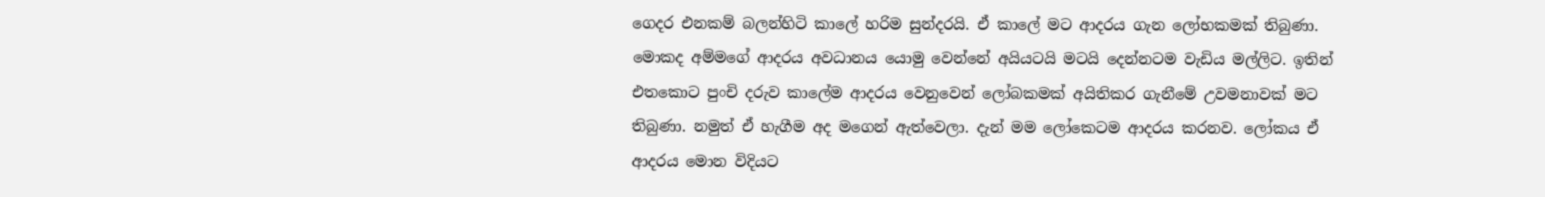ගෙදර එනකම් බලන්හිටි කාලේ හරිම සුන්දරයි. ඒ කාලේ මට ආදරය ගැන ලෝභකමක් තිබුණා. මොකද අම්මගේ ආදරය අවධානය යොමු වෙන්නේ අයියටයි මටයි දෙන්නටම වැඩිය මල්ලිට. ඉතින් එතකොට පුංචි දරුව කාලේම ආදරය වෙනුවෙන් ලෝබකමක් අයිතිකර ගැනීමේ උවමනාවක් මට තිබුණා. නමුත් ඒ හැගීම අද මගෙන් ඇත්වෙලා. දැන් මම ලෝකෙටම ආදරය කරනව. ලෝකය ඒ ආදරය මොන විදියට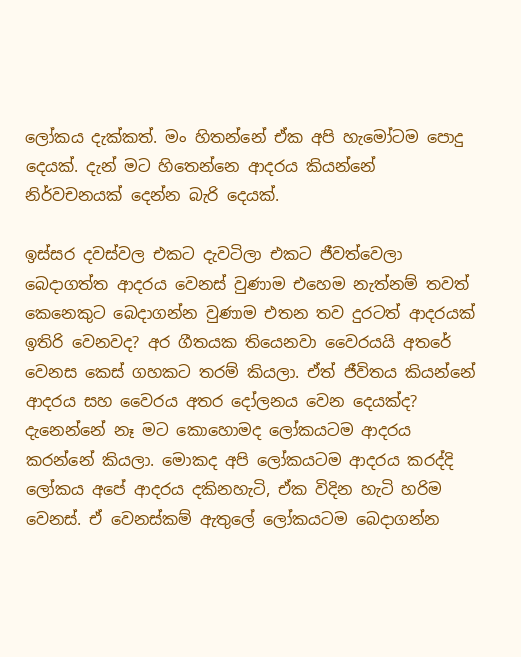ලෝකය දැක්කත්. මං හිතන්නේ ඒක අපි හැමෝටම පොදු දෙයක්. දැන් මට හිතෙන්නෙ ආදරය කියන්නේ නිර්වචනයක් දෙන්න බැරි දෙයක්.

ඉස්සර දවස්වල එකට දැවටිලා එකට ජීවත්වෙලා බෙදාගත්ත ආදරය වෙනස් වුණාම එහෙම නැත්නම් තවත් කෙනෙකුට බෙදාගන්න වුණාම එතන තව දුරටත් ආදරයක් ඉතිරි වෙනවද? අර ගීතයක තියෙනවා වෛරයයි අතරේ වෙනස කෙස් ගහකට තරම් කියලා. ඒත් ජීවිතය කියන්නේ ආදරය සහ වෛරය අතර දෝලනය වෙන දෙයක්ද? දැනෙන්නේ නෑ මට කොහොමද ලෝකයටම ආදරය කරන්නේ කියලා. මොකද අපි ලෝකයටම ආදරය කරද්දි ලෝකය අපේ ආදරය දකිනහැටි, ඒක විදින හැටි හරිම වෙනස්. ඒ වෙනස්කම් ඇතුලේ ලෝකයටම බෙදාගන්න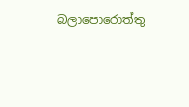බලාපොරොත්තු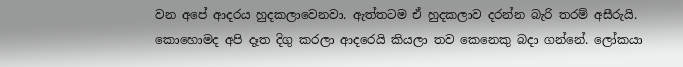වන අපේ ආදරය හුදකලාවෙනවා. ඇත්තටම ඒ හුදකලාව දරන්න බැරි තරම් අසීරුයි. කොහොමද අපි දෑත දිගු කරලා ආදරෙයි කියලා තව කෙනෙකු බදා ගන්නේ. ලෝකයා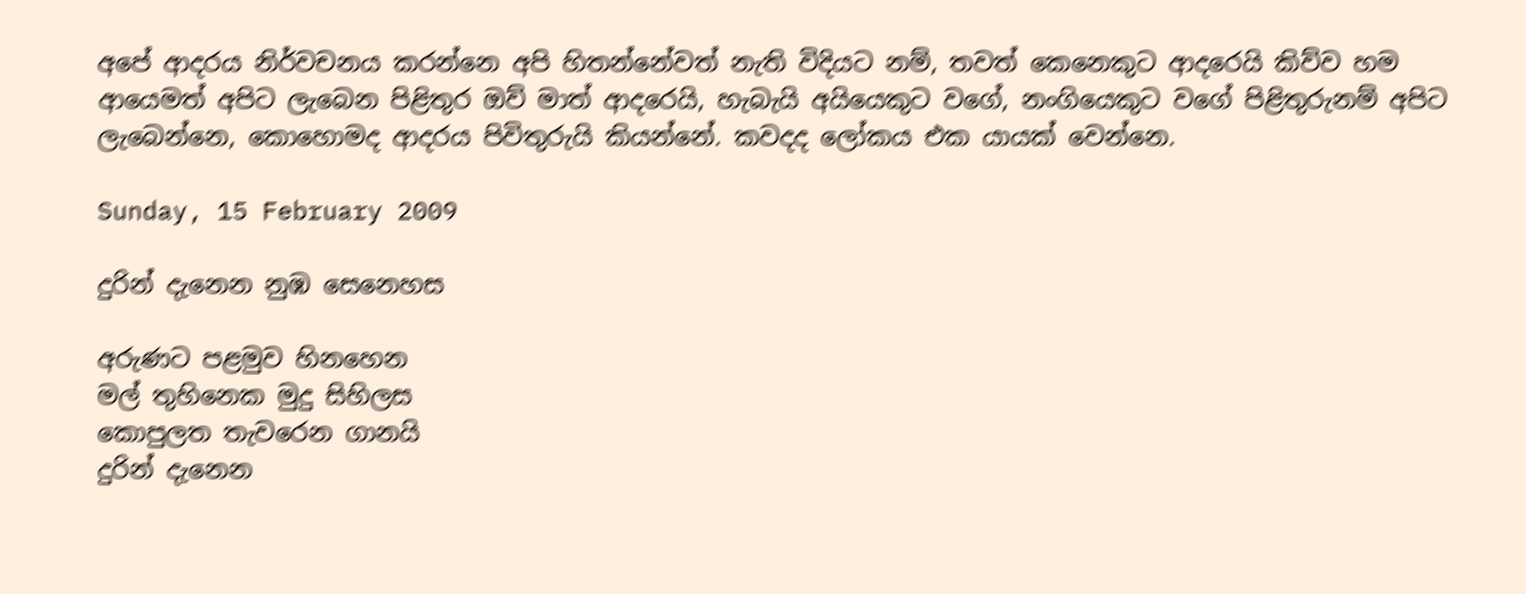අපේ ආදරය නිර්වචනය කරන්නෙ අපි හිතන්නේවත් නැති විදියට නම්, තවත් කෙනෙකුට ආදරෙයි කිව්ව හම ආයෙමත් අපිට ලැබෙන පිළිතුර ඔව් මාත් ආදරෙයි, හැබැයි අයියෙකුට වගේ, නංගියෙකුට වගේ පිළිතුරුනම් අපිට ලැබෙන්නෙ, කොහොමද ආදරය පිවිතුරුයි කියන්නේ. කවදද ලෝකය එක යායක් වෙන්නෙ.

Sunday, 15 February 2009

දුරින් දැනෙන නුඹ සෙනෙහස

අරුණට පළමුව හිනහෙන
මල් තුහිනෙක මුදු සිහිලස
කොපුලත තැවරෙන ගානයි
දුරින් දැනෙන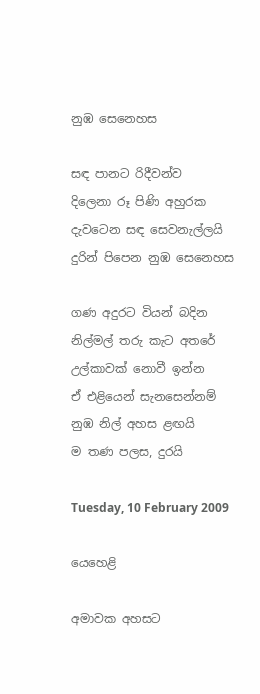නුඹ සෙනෙහස

සඳ පානට රිදීවන්ව
දිලෙනා රූ පිණි අහුරක
දැවටෙන සඳ සෙවනැල්ලයි
දුරින් පිපෙන නුඹ සෙනෙහස

ගණ අදුරට වියන් බදින
නිල්මල් තරු කැට අතරේ
උල්කාවක් නොවී ඉන්න
ඒ එළියෙන් සැනසෙන්නම්
නුඹ නිල් අහස ළඟයි
ම තණ පලස, දුරයි

Tuesday, 10 February 2009

යෙහෙළි

අමාවක අහසට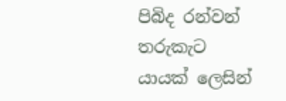පිබිද රන්වන් තරුකැට
යායක් ලෙසින්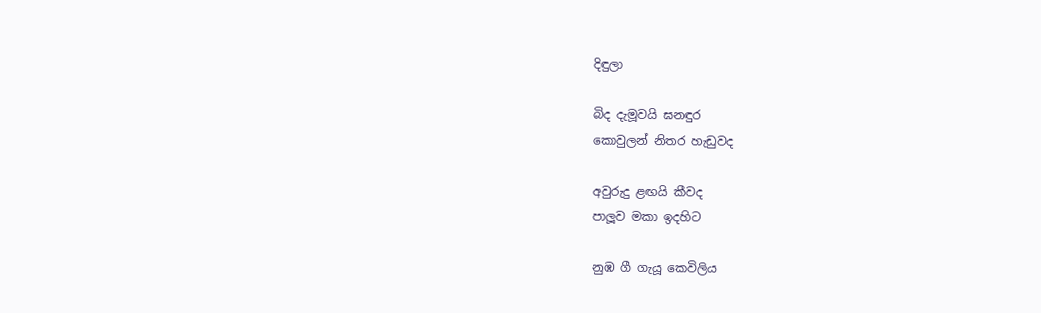දිඳුලා

බිද දැමූවයි ඝනඳුර
කොවුලන් නිතර හැඩුවද

අවුරුදු ළඟයි කීවද
පාලූව මකා ඉදහිට

නුඹ ගී ගැයූ කෙවිලිය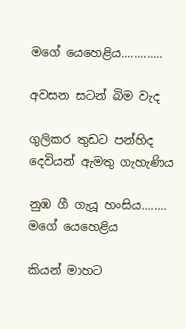මගේ යෙහෙළිය.............

අවසන සටන් බිම වැද

ගුලිකර තුඩට පන්හිද
දෙවියන් ඇමතු ගැහැණිය

නුඹ ගී ගැයූ හංසිය........
මගේ යෙහෙළිය

කියන් මාහට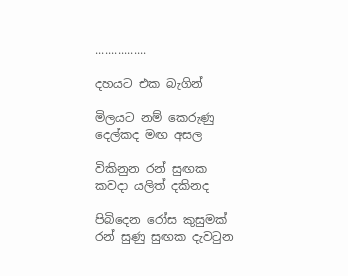................

දහයට එක බැගින්

මිලයට නම් කෙරුණු
දෙල්කද මඟ අසල

විකිනුන රන් සුඟක
කවදා යලිත් දකිනද

පිබිදෙන රෝස කුසුමක්
රන් සුණු සුඟක දැවටුන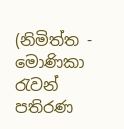(නිමිත්ත - මොණිකා රැවන් පතිරණ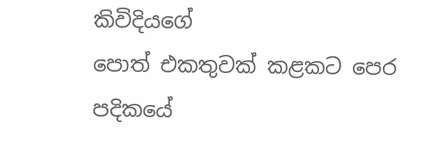කිවිදියගේ
පොත් එකතුවක් කළකට පෙර පදිකයේ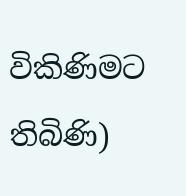විකිණිමට තිබිණි)